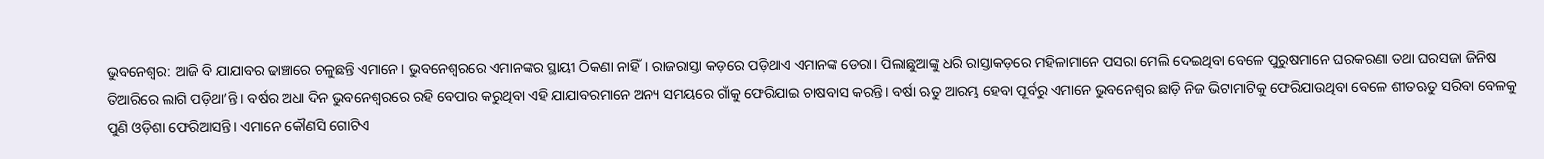ଭୁବନେଶ୍ବର: ଆଜି ବି ଯାଯାବର ଢାଞ୍ଚାରେ ଚଳୁଛନ୍ତି ଏମାନେ। ଭୁବନେଶ୍ବରରେ ଏମାନଙ୍କର ସ୍ଥାୟୀ ଠିକଣା ନାହିଁ। ରାଜରାସ୍ତା କଡ଼ରେ ପଡ଼ିଥାଏ ଏମାନଙ୍କ ଡେରା। ପିଲାଛୁଆଙ୍କୁ ଧରି ରାସ୍ତାକଡ଼ରେ ମହିଳାମାନେ ପସରା ମେଲି ଦେଇଥିବା ବେଳେ ପୁରୁଷମାନେ ଘରକରଣା ତଥା ଘରସଜା ଜିନିଷ ତିଆରିରେ ଲାଗି ପଡ଼ିଥା’ନ୍ତି। ବର୍ଷର ଅଧା ଦିନ ଭୁବନେଶ୍ବରରେ ରହି ବେପାର କରୁଥିବା ଏହି ଯାଯାବରମାନେ ଅନ୍ୟ ସମୟରେ ଗାଁକୁ ଫେରିଯାଇ ଚାଷବାସ କରନ୍ତି। ବର୍ଷା ଋତୁ ଆରମ୍ଭ ହେବା ପୂର୍ବରୁ ଏମାନେ ଭୁବନେଶ୍ବର ଛାଡ଼ି ନିଜ ଭିଟାମାଟିକୁ ଫେରିଯାଉଥିବା ବେଳେ ଶୀତଋତୁ ସରିବା ବେଳକୁ ପୁଣି ଓଡ଼ିଶା ଫେରିଆସନ୍ତି। ଏମାନେ କୌଣସି ଗୋଟିଏ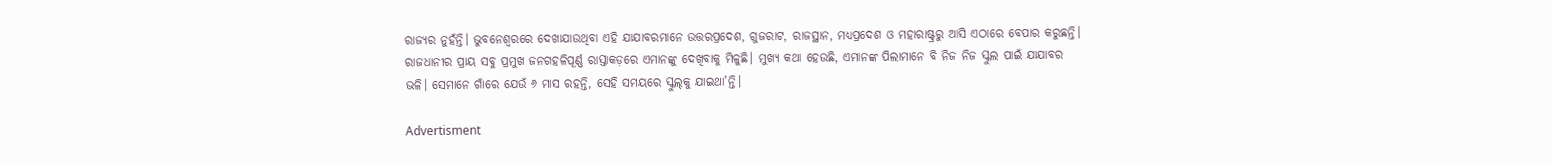ରାଜ୍ୟର ନୁହଁନ୍ତି। ଭୁବନେଶ୍ବରରେ ଦେଖାଯାଉଥିବା ଏହି ଯାଯାବରମାନେ ଉତ୍ତରପ୍ରଦେଶ, ଗୁଜରାଟ, ରାଜସ୍ଥାନ, ମଧ୍ୟପ୍ରଦେଶ ଓ ମହାରାଷ୍ଟ୍ରରୁ ଆସି ଏଠାରେ ବେପାର କରୁଛନ୍ତି। ରାଜଧାନୀର ପ୍ରାୟ ସବୁ ପ୍ରମୁଖ ଜନଗହଳିପୂର୍ଣ୍ଣ ରାସ୍ତାକଡ଼ରେ ଏମାନଙ୍କୁ ଦେଖିବାକୁ ମିଳୁଛି। ମୁଖ୍ୟ କଥା ହେଉଛି, ଏମାନଙ୍କ ପିଲାମାନେ ବି ନିଜ ନିଜ ସ୍କୁଲ ପାଇଁ ଯାଯାବର ଭଳି। ସେମାନେ ଗାଁରେ ଯେଉଁ ୬ ମାସ ରହନ୍ତି, ସେହି ସମୟ‌ରେ ସ୍କୁଲ୍‌କୁ ଯାଇଥା’ନ୍ତି।

Advertisment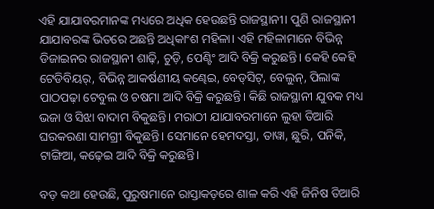ଏହି ଯାଯାବରମାନଙ୍କ ମଧ୍ୟରେ ଅଧିକ ହେଉଛନ୍ତି ରାଜସ୍ଥାନୀ। ପୁଣି ରାଜସ୍ଥାନୀ ଯାଯାବରଙ୍କ ଭିତରେ ଅଛନ୍ତି ଅଧିକାଂଶ ମହିଳା। ଏହି ମହିଳାମାନେ ବିଭିନ୍ନ ଡିଜାଇନର ରାଜସ୍ଥାନୀ ଶାଢ଼ି, ଚୁଡ଼ି, ପେଣ୍ଟିଂ ଆଦି ବିକ୍ରି କରୁଛନ୍ତି। କେହି କେହି ଟେଡିବିୟର୍, ବିଭିନ୍ନ ଆକର୍ଷଣୀୟ କଣ୍ଢେଇ, ବେଡ୍‌ସିଟ୍‌, ବେଲୁନ୍, ପିଲାଙ୍କ ପାଠପଢ଼ା ଟେବୁଲ ଓ ଚଷମା ଆଦି ବିକ୍ରି କରୁଛନ୍ତି। କିଛି ରାଜସ୍ଥାନୀ ଯୁବକ ମଧ୍ୟ ଭଜା ଓ ସିଝା ବାଦାମ ବିକୁଛନ୍ତି। ମରାଠୀ ଯାଯାବରମାନେ ଲୁହା ତିଆରି ଘରକରଣା ସାମଗ୍ରୀ ବିକୁଛନ୍ତି। ସେମାନେ ହେମଦସ୍ତା, ତାୱା, ଛୁରି, ପନିକି, ଟାଙ୍ଗିଆ, କଢ଼େଇ ଆଦି ବିକ୍ରି କରୁଛନ୍ତି।

ବଡ଼ କଥା ହେଉଛି, ପୁରୁଷମାନେ ରାସ୍ତାକଡ଼ରେ ଶାଳ କରି ଏହି ଜିନିଷ ତିଆରି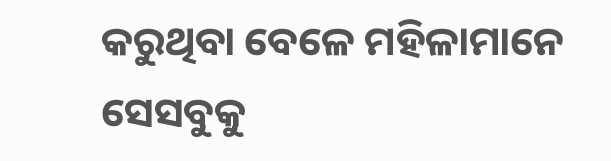କରୁଥିବା ବେଳେ ମହିଳାମାନେ ସେସବୁକୁ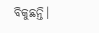ବିକୁଛନ୍ତି।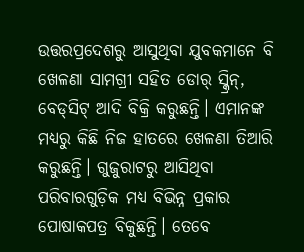ଉତ୍ତରପ୍ରଦେଶରୁ ଆସୁଥିବା ଯୁବକମାନେ ବି ଖେଳଣା ସାମଗ୍ରୀ ସହିତ ଡୋର୍‌ ସ୍କ୍ରିନ୍‌, ବେଡ୍‌ସିଟ୍‌ ଆଦି ବିକ୍ରି କରୁଛନ୍ତି। ଏମାନଙ୍କ ମଧ୍ୟରୁ କିଛି ନିଜ ହାତରେ ଖେଳଣା ତିଆରି କରୁଛନ୍ତି। ଗୁଜୁରାଟରୁ ଆସିଥିବା ପରିବାରଗୁଡ଼ିକ ମଧ୍ୟ ବିଭିନ୍ନ ପ୍ରକାର ପୋଷାକପତ୍ର ବିକୁଛନ୍ତି। ତେବେ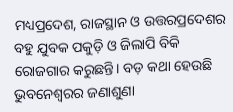ମଧ୍ୟପ୍ରଦେଶ, ରାଜସ୍ଥାନ ଓ ଉତ୍ତରପ୍ରଦେଶର ବହୁ ଯୁବକ ପକୁଡ଼ି ଓ ଜିଲାପି ବିକି ରୋଜଗାର କରୁଛନ୍ତି। ବଡ଼ କଥା ହେଉଛି ଭୁବନେଶ୍ବରର ଜଣାଶୁଣା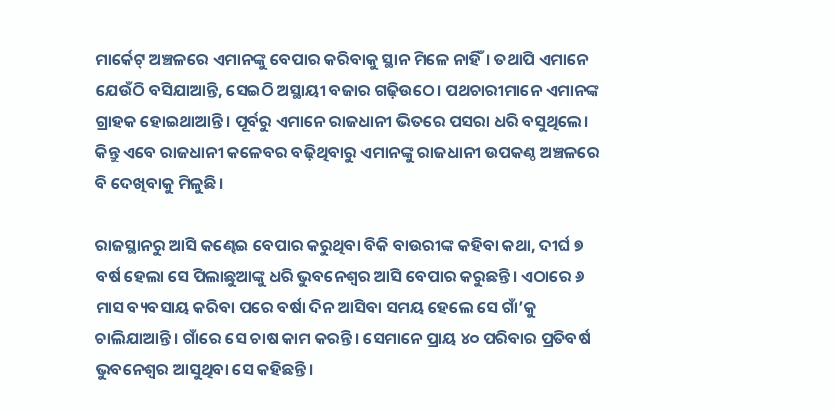ମାର୍କେଟ୍‌ ଅଞ୍ଚଳରେ ଏମାନଙ୍କୁ ବେପାର କରିବାକୁ ସ୍ଥାନ ମିଳେ ନାହିଁ। ତଥାପି ଏମାନେ ଯେଉଁଠି ବସିଯାଆନ୍ତି, ସେଇଠି ଅସ୍ଥାୟୀ ବଜାର ଗଢ଼ିଉଠେ। ପଥଚାରୀମାନେ ଏମାନଙ୍କ ଗ୍ରାହକ ହୋଇଥାଆନ୍ତି। ପୂର୍ବରୁ ଏମାନେ ରାଜଧାନୀ ଭିତରେ ପସରା ଧରି ବସୁଥିଲେ। କିନ୍ତୁ ଏବେ ରାଜଧାନୀ କଳେବର ବଢ଼ିଥିବାରୁ ଏମାନଙ୍କୁ ରାଜଧାନୀ ଉପକଣ୍ଠ ଅଞ୍ଚଳରେ ବି ଦେଖିବାକୁ ମିଳୁଛି।

ରାଜସ୍ଥାନରୁ ଆସି କଣ୍ଢେଇ ବେପାର କରୁଥିବା ବିକି ବାଉରୀଙ୍କ କହିବା କଥା, ଦୀର୍ଘ ୭ ବର୍ଷ ହେଲା ସେ ପିଲାଛୁଆଙ୍କୁ ଧରି ଭୁବନେଶ୍ବର ଆସି ବେପାର କରୁଛନ୍ତି। ଏଠାରେ ୬ ମାସ ବ୍ୟବସାୟ କରିବା ପରେ ବର୍ଷା ଦିନ ଆସିବା ସମୟ ହେଲେ ସେ ଗାଁ’କୁ ଚାଲିଯାଆନ୍ତି। ଗାଁରେ ସେ ଚାଷ କାମ କରନ୍ତି। ସେମାନେ ପ୍ରାୟ ୪୦ ପରିବାର ପ୍ରତିବର୍ଷ ଭୁବନେଶ୍ବର ଆସୁଥିବା ସେ କହିଛନ୍ତି।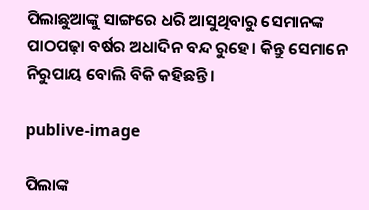ପିଲାଛୁଆଙ୍କୁ ସାଙ୍ଗରେ ଧରି ଆସୁଥିବାରୁ ସେମାନଙ୍କ ପାଠପଢ଼ା ବର୍ଷର ଅଧାଦିନ ବନ୍ଦ ରୁହେ। କିନ୍ତୁ ସେମାନେ ନିରୁପାୟ ବୋଲି ବିକି କହିଛନ୍ତି।

publive-image

ପିଲାଙ୍କ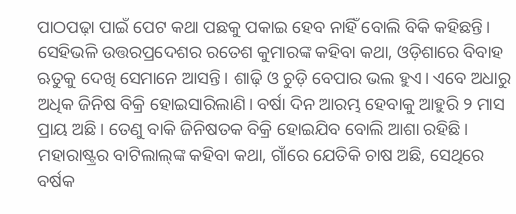ପାଠପଢ଼ା ପାଇଁ ପେଟ କଥା ପଛକୁ ପକାଇ ହେବ ନାହିଁ ବୋଲି ବିକି କହିଛନ୍ତି। ସେହିଭଳି ଉତ୍ତରପ୍ରଦେଶର ରତେଶ କୁମାରଙ୍କ କହିବା କଥା, ଓଡ଼ିଶାରେ ବିବାହ ଋତୁକୁ ଦେଖି ସେମାନେ ଆସନ୍ତି। ଶାଢ଼ି ଓ ଚୁଡ଼ି ବେପାର ଭଲ ହୁଏ। ଏବେ ଅଧାରୁ ଅଧିକ ଜିନିଷ ବିକ୍ରି ହୋଇସାରିଲାଣି। ବର୍ଷା ଦିନ ଆରମ୍ଭ ହେବାକୁ ଆହୁରି ୨ ମାସ ପ୍ରାୟ ଅଛି। ତେଣୁ ବାକି ଜିନିଷତକ ବିକ୍ରି ହୋଇଯିବ ବୋଲି ଆଶା ରହିଛି। ମହାରାଷ୍ଟ୍ରର ବାଟିଲାଲ୍‌ଙ୍କ କହିବା କଥା, ଗାଁରେ ଯେତିକି ଚାଷ ଅଛି, ସେଥି‌ରେ ବର୍ଷକ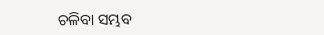ଚଳିବା ସମ୍ଭବ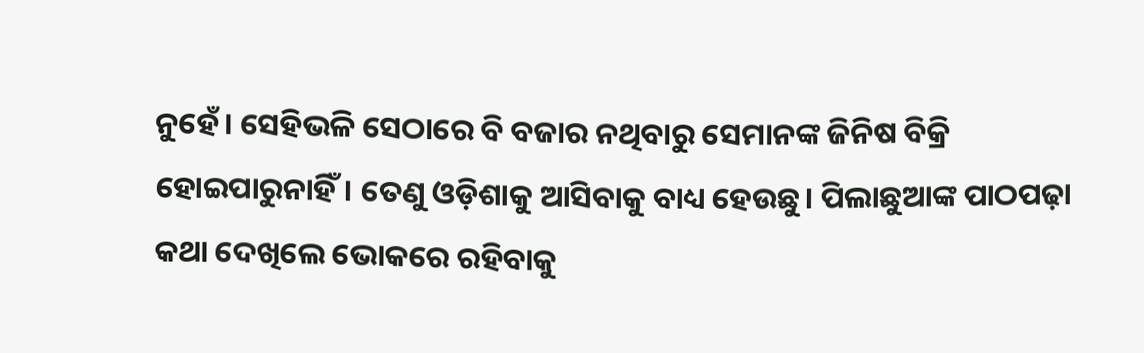ନୁହେଁ। ସେହିଭଳି ସେଠାରେ ବି ବଜାର ନଥିବାରୁ ସେମାନଙ୍କ ଜିନିଷ ବିକ୍ରି ହୋଇପାରୁନାହିଁ। ତେଣୁ ଓଡ଼ିଶାକୁ ଆସିବାକୁ ବାଧ୍ୟ ହେଉଛୁ। ପିଲାଛୁଆଙ୍କ ପାଠପଢ଼ା କଥା ଦେଖିଲେ ଭୋକରେ ରହିବାକୁ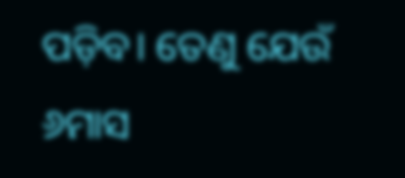ପଡ଼ିବ। ତେଣୁ ଯେଉଁ ୬ମାସ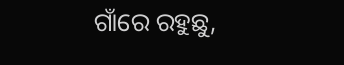ଗାଁରେ ରହୁଛୁ,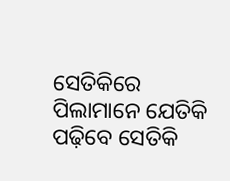ସେତିକିରେ ପିଲାମାନେ ଯେତିକି ପଢ଼ିବେ ସେତିକି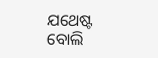ଯଥେଷ୍ଟ ବୋଲି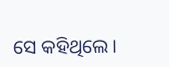ସେ କହିଥିଲେ।